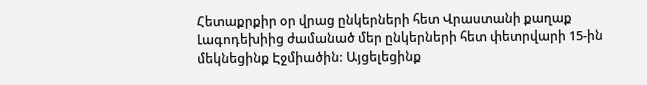Հետաքրքիր օր վրաց ընկերների հետ Վրաստանի քաղաք Լագոդեխիից ժամանած մեր ընկերների հետ փետրվարի 15-ին մեկնեցինք Էջմիածին: Այցելեցինք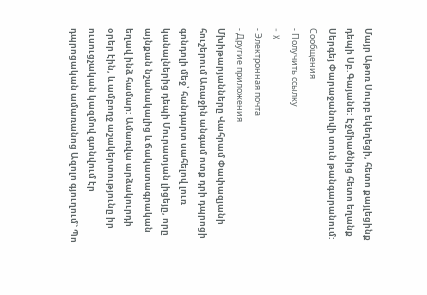Մայր Աթոռ Սուրբ եկեղեցի, հետո քայլեցինք դեպի Սբ.Գայանե: Էջմիածնից հետո եղանք Սերգեյ Փարաջանովի տուն թանգարանում:
Сообщения
- Получить ссылку
- X
- Электронная почта
- Другие приложения
Մխիթարյանները Վահրամ Փափազյանի հուշերում Առաջին անգամ ոտք դրի դպրոցի գոնդոլի մեջ՝ հանդարտ սահելով լուռ կանալներից դեպի Մուրատյան լիցեյը, որը այնքան նշանակալից և ճակատագրական եղավ ինձ համար: Ամառվա արձակուրդի օրեր էին, և ամբողջ աշակերտությունը իր ուսուցչական կազմով գտնվում էր դպրոցական ամառանոց Ազոլո գյուղում` Պո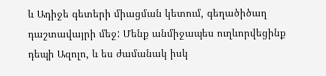և Ադիջե գետերի միացման կետում, գեղածիծաղ դաշտավայրի մեջ: Մենք անմիջապես ուղևորվեցինք դեպի Ազոլո, և ես ժամանակ իսկ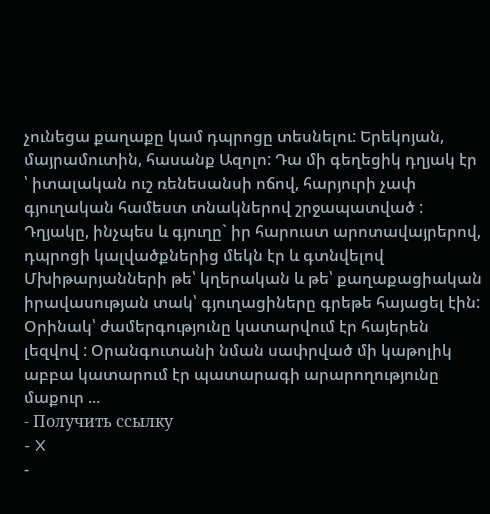չունեցա քաղաքը կամ դպրոցը տեսնելու: Երեկոյան, մայրամուտին, հասանք Ազոլո: Դա մի գեղեցիկ դղյակ էր ՝ իտալական ուշ ռենեսանսի ոճով, հարյուրի չափ գյուղական համեստ տնակներով շրջապատված : Դղյակը, ինչպես և գյուղը` իր հարուստ արոտավայրերով, դպրոցի կալվածքներից մեկն էր և գտնվելով Մխիթարյանների թե՝ կղերական և թե՝ քաղաքացիական իրավասության տակ՝ գյուղացիները գրեթե հայացել էին: Օրինակ՝ ժամերգությունը կատարվում էր հայերեն լեզվով : Օրանգուտանի նման սափրված մի կաթոլիկ աբբա կատարում էր պատարագի արարողությունը մաքուր ...
- Получить ссылку
- X
-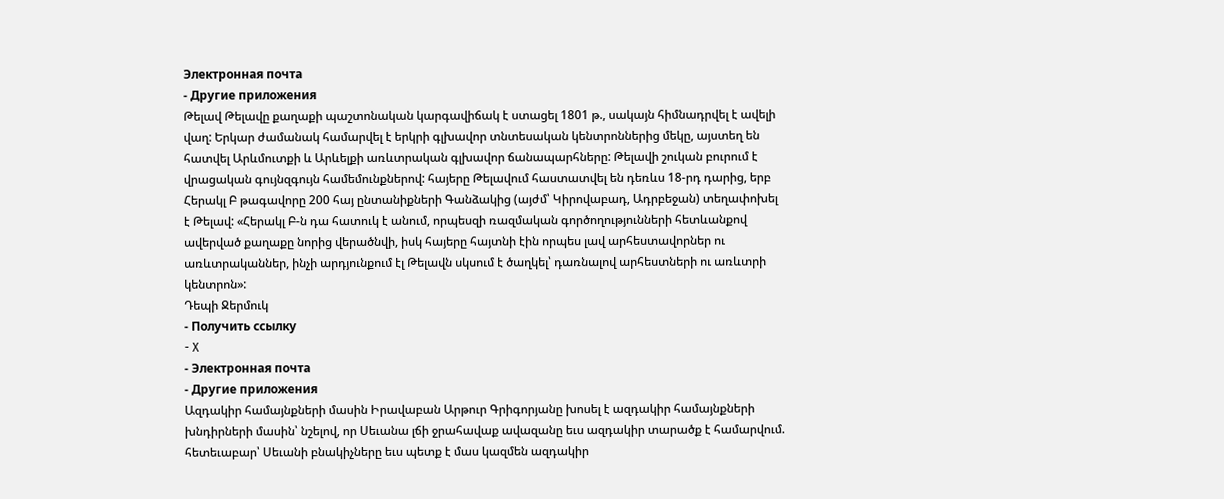Электронная почта
- Другие приложения
Թելավ Թելավը քաղաքի պաշտոնական կարգավիճակ է ստացել 1801 թ., սակայն հիմնադրվել է ավելի վաղ: Երկար ժամանակ համարվել է երկրի գլխավոր տնտեսական կենտրոններից մեկը, այստեղ են հատվել Արևմուտքի և Արևելքի առևտրական գլխավոր ճանապարհները: Թելավի շուկան բուրում է վրացական գույնզգույն համեմունքներով: հայերը Թելավում հաստատվել են դեռևս 18-րդ դարից, երբ Հերակլ Բ թագավորը 200 հայ ընտանիքների Գանձակից (այժմ՝ Կիրովաբադ, Ադրբեջան) տեղափոխել է Թելավ: «Հերակլ Բ-ն դա հատուկ է անում, որպեսզի ռազմական գործողությունների հետևանքով ավերված քաղաքը նորից վերածնվի, իսկ հայերը հայտնի էին որպես լավ արհեստավորներ ու առևտրականներ, ինչի արդյունքում էլ Թելավն սկսում է ծաղկել՝ դառնալով արհեստների ու առևտրի կենտրոն»:
Դեպի Ջերմուկ
- Получить ссылку
- X
- Электронная почта
- Другие приложения
Ազդակիր համայնքների մասին Իրավաբան Արթուր Գրիգորյանը խոսել է ազդակիր համայնքների խնդիրների մասին՝ նշելով, որ Սեւանա լճի ջրահավաք ավազանը եւս ազդակիր տարածք է համարվում. հետեւաբար՝ Սեւանի բնակիչները եւս պետք է մաս կազմեն ազդակիր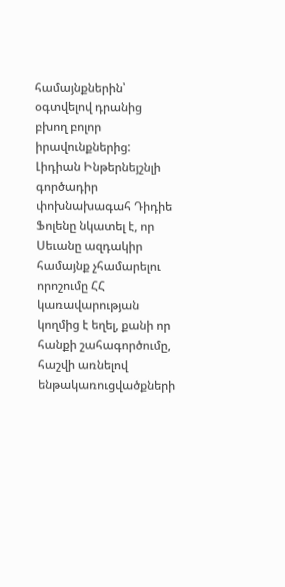համայնքներին՝ օգտվելով դրանից բխող բոլոր իրավունքներից: Լիդիան Ինթերնեյշնլի գործադիր փոխնախագահ Դիդիե Ֆոլենը նկատել է, որ Սեւանը ազդակիր համայնք չհամարելու որոշումը ՀՀ կառավարության կողմից է եղել, քանի որ հանքի շահագործումը, հաշվի առնելով ենթակառուցվածքների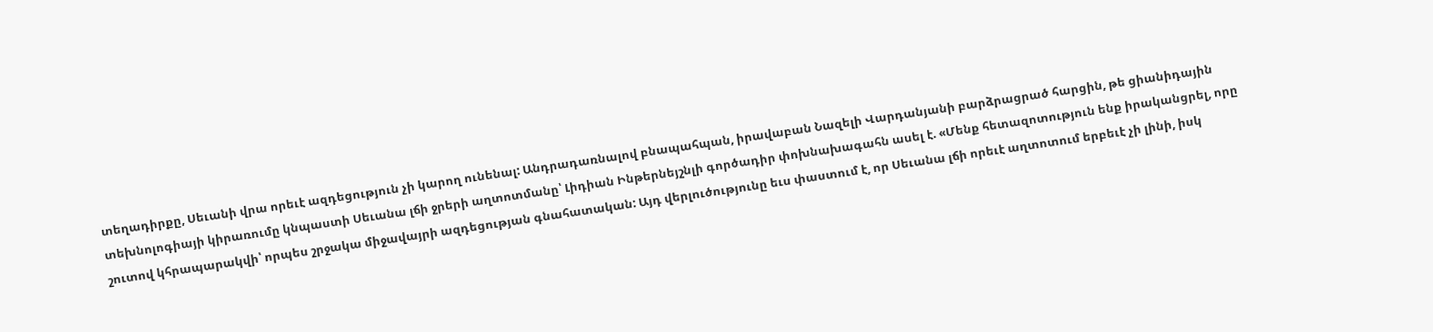տեղադիրքը, Սեւանի վրա որեւէ ազդեցություն չի կարող ունենալ: Անդրադառնալով բնապահպան, իրավաբան Նազելի Վարդանյանի բարձրացրած հարցին, թե ցիանիդային տեխնոլոգիայի կիրառումը կնպաստի Սեւանա լճի ջրերի աղտոտմանը՝ Լիդիան Ինթերնեյշնլի գործադիր փոխնախագահն ասել է. «Մենք հետազոտություն ենք իրականցրել, որը շուտով կհրապարակվի՝ որպես շրջակա միջավայրի ազդեցության գնահատական: Այդ վերլուծությունը եւս փաստում է, որ Սեւանա լճի որեւէ աղտոտում երբեւէ չի լինի, իսկ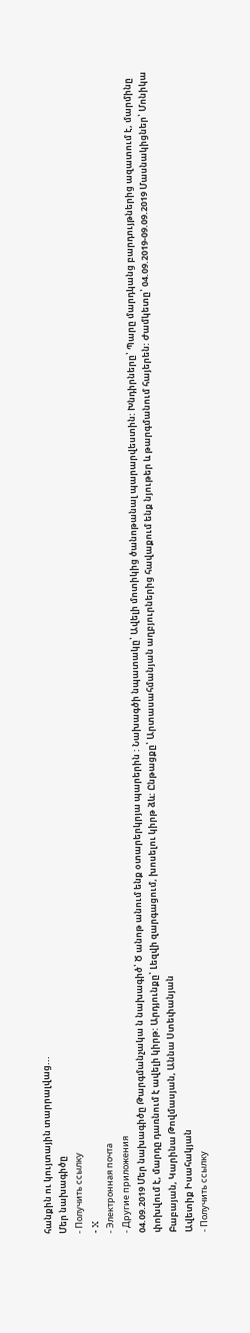հանքին ու կույտային տարրալվաց...
Մեր նախագիծը
- Получить ссылку
- X
- Электронная почта
- Другие приложения
04.09.2019 Մեր նախագիծը Թարգմանչակա ն նախագիծ՝ Ծ անոթ անում ենք օտարերկրյա պարերին : Նախագծի նպատակը՝ Ավելի մոտիկից ծանոթանալ պարարվեստին: Խնդիրները՝ Պարը մարդկանց բարդույթներից ազատում է, մարմինը փոխվում է, մարդը դառնում է ավելի կիրթ: Արդյունքը՝ Լեզվի զարգացում, խոսելու կիրթ ձև: Ընթացքը՝ Արտասահմանյան աղբյուրներից հավաքում ենք նյութեր և թարգմանում հայերեն: Ժամկետը՝ 04.09.2019-09.09.2019 Մասնակիցներ՝ Մոնիկա Բաբայան, Կարինա Թովմասյան, Աննա Ստեփանյան
Ավետիք Իսահակյան
- Получить ссылку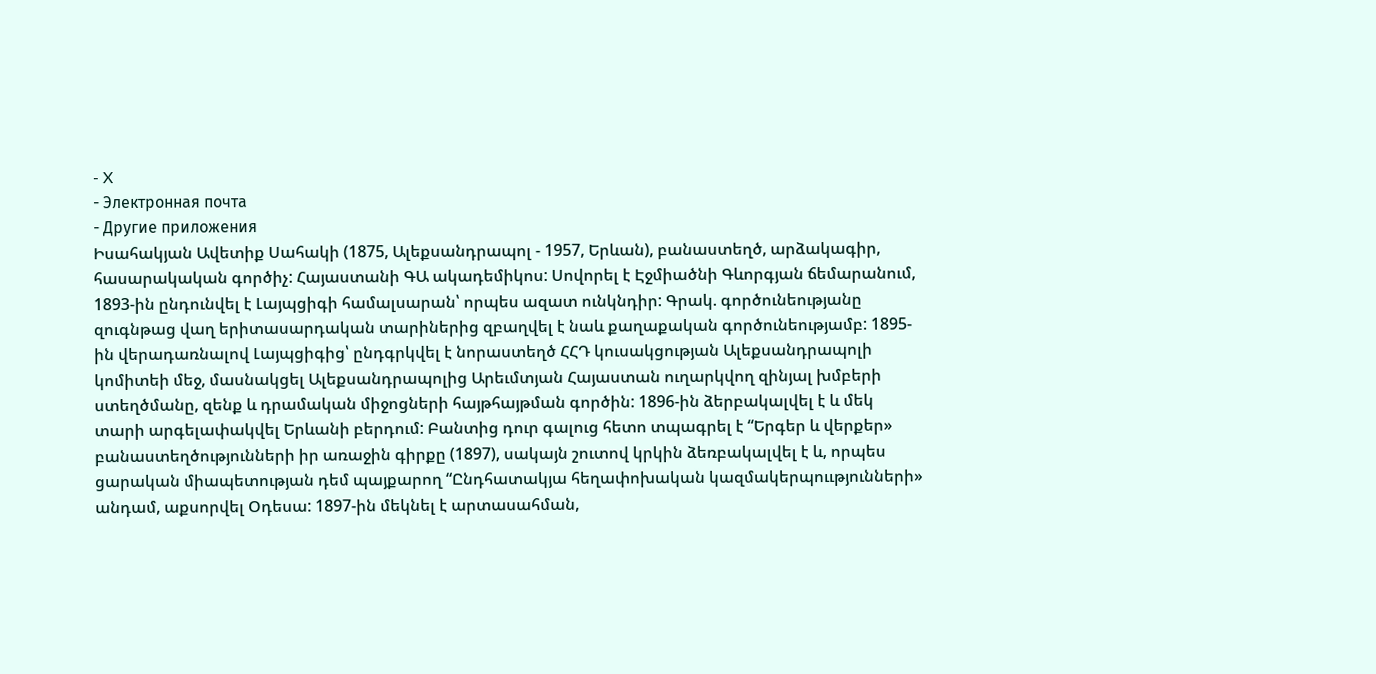- X
- Электронная почта
- Другие приложения
Իսահակյան Ավետիք Սահակի (1875, Ալեքսանդրապոլ - 1957, Երևան), բանաստեղծ, արձակագիր, հասարակական գործիչ: Հայաստանի ԳԱ ակադեմիկոս: Սովորել է Էջմիածնի Գևորգյան ճեմարանում, 1893-ին ընդունվել է Լայպցիգի համալսարան՝ որպես ազատ ունկնդիր: Գրակ. գործունեությանը զուգնթաց վաղ երիտասարդական տարիներից զբաղվել է նաև քաղաքական գործունեությամբ: 1895-ին վերադառնալով Լայպցիգից՝ ընդգրկվել է նորաստեղծ ՀՀԴ կուսակցության Ալեքսանդրապոլի կոմիտեի մեջ, մասնակցել Ալեքսանդրապոլից Արեւմտյան Հայաստան ուղարկվող զինյալ խմբերի ստեղծմանը, զենք և դրամական միջոցների հայթհայթման գործին: 1896-ին ձերբակալվել է և մեկ տարի արգելափակվել Երևանի բերդում: Բանտից դուր գալուց հետո տպագրել է “Երգեր և վերքեր» բանաստեղծությունների իր առաջին գիրքը (1897), սակայն շուտով կրկին ձեռբակալվել է և, որպես ցարական միապետության դեմ պայքարող “Ընդհատակյա հեղափոխական կազմակերպոււթյունների» անդամ, աքսորվել Օդեսա: 1897-ին մեկնել է արտասահման,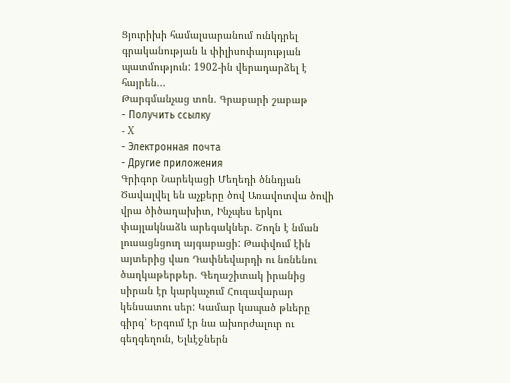Ցյուրիխի համալսարանում ունկդրել գրականության և փիլիսոփայության պատմություն: 1902-ին վերադարձել է հայրեն...
Թարգմանչաց տոն. Գրաբարի շաբաթ
- Получить ссылку
- X
- Электронная почта
- Другие приложения
Գրիգոր Նարեկացի Մեղեդի ծննդյան Ծավալվել են աչքերը ծով Առավոտվա ծովի վրա ծիծաղախիտ, Ինչպես երկու փայլակնաձև արեգակներ. Շողն է նման լուսացնցուղ այգաբացի: Թափվում էին այտերից վառ Դափնեվարդի ու նռնենու ծաղկաթերթեր. Գեղաշիտակ իրանից սիրան էր կարկաչում Հուզավարար կենսատու սեր: Կամար կապած թևերը գիրգ՝ Երգում էր նա ախորժալուր ու գեղգեղուն, Ելևէջներն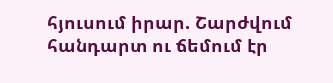հյուսում իրար. Շարժվում հանդարտ ու ճեմում էր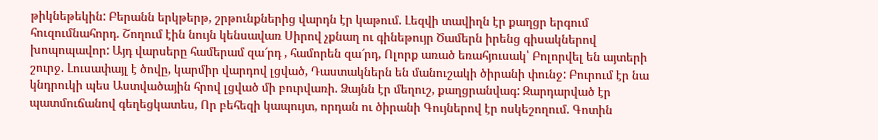թիկնեթեկին: Բերանն երկթերթ, շրթունքներից վարդն էր կաթում. Լեզվի տավիղն էր քաղցր երգում հուզումնահորդ. Շողում էին նույն կենսավառ Սիրով չքնաղ ու գինեթույր Ծամերն իրենց գիսակներով խոպոպավոր: Այդ վարսերը համերամ զա՜րդ , համորեն զա՜րդ, Ոլորք առած եռահյուսակ՝ Բոլորվել են այտերի շուրջ. Լուսափայլ է ծովը, կարմիր վարդով լցված, Դաստակներն են մանուշակի ծիրանի փունջ: Բուրում էր նա կնդրուկի պես Աստվածային հրով լցված մի բուրվառի. Ձայնն էր մեղուշ, քաղցրանվագ: Զարդարված էր պատմուճանով գեղեցկատես, Որ բեհեզի կապույտ, որդան ու ծիրանի Գույներով էր ոսկեշողում. Գոտին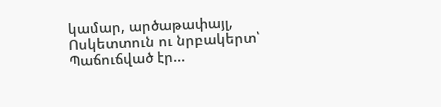կամար, արծաթափայլ, Ոսկետտուն ու նրբակերտ՝ Պաճուճված էր...